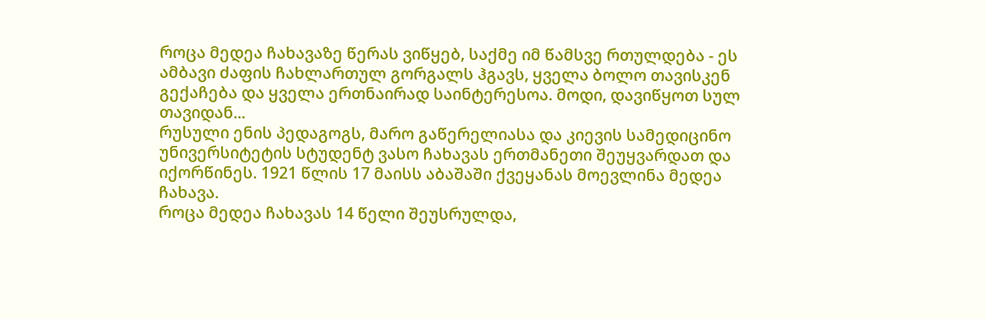როცა მედეა ჩახავაზე წერას ვიწყებ, საქმე იმ წამსვე რთულდება - ეს ამბავი ძაფის ჩახლართულ გორგალს ჰგავს, ყველა ბოლო თავისკენ გექაჩება და ყველა ერთნაირად საინტერესოა. მოდი, დავიწყოთ სულ თავიდან...
რუსული ენის პედაგოგს, მარო გაწერელიასა და კიევის სამედიცინო უნივერსიტეტის სტუდენტ ვასო ჩახავას ერთმანეთი შეუყვარდათ და იქორწინეს. 1921 წლის 17 მაისს აბაშაში ქვეყანას მოევლინა მედეა ჩახავა.
როცა მედეა ჩახავას 14 წელი შეუსრულდა,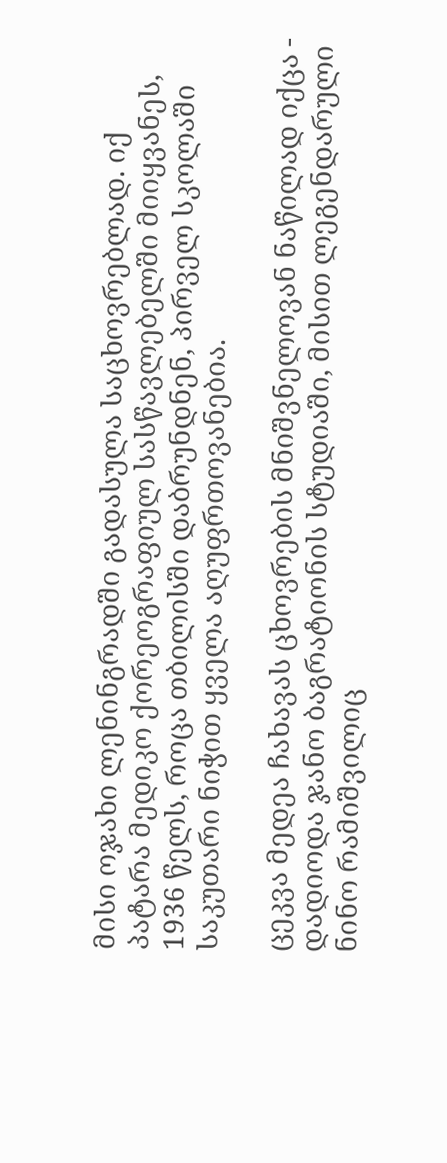მისი ოჯახი ლენინგრადში გადასულა საცხოვრებლად. იქ პატარა მედიკო ქორეოგრაფიულ სასწავლებელში მიიყვანეს, 1936 წელს, როცა თბილისში დაბრუნდნენ, პირველ სკოლაში საკუთარი ნიჭით ყველა აღუფრთოვანებია.

ცეკვა მედეა ჩახავას ცხოვრების მნიშვნელოვან ნაწილად იქცა - დადიოდა ჯანო ბაგრატიონის სტუდიაში, მისით ლეგენდარული ნინო რამიშვილიც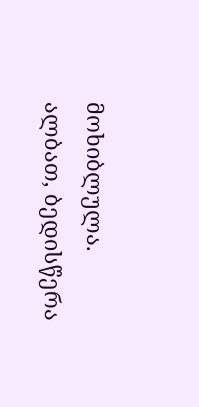მოხიბლულა. ალბათ, ბედისწერა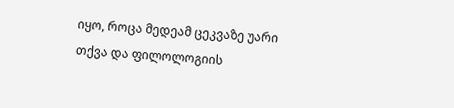იყო, როცა მედეამ ცეკვაზე უარი თქვა და ფილოლოგიის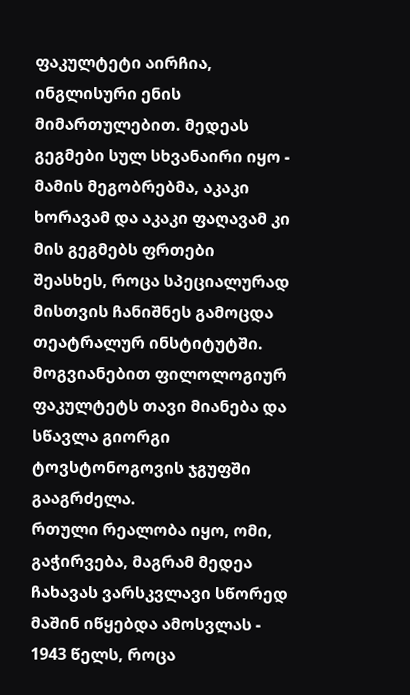ფაკულტეტი აირჩია, ინგლისური ენის მიმართულებით. მედეას გეგმები სულ სხვანაირი იყო - მამის მეგობრებმა, აკაკი ხორავამ და აკაკი ფაღავამ კი მის გეგმებს ფრთები შეასხეს, როცა სპეციალურად მისთვის ჩანიშნეს გამოცდა თეატრალურ ინსტიტუტში. მოგვიანებით ფილოლოგიურ ფაკულტეტს თავი მიანება და სწავლა გიორგი ტოვსტონოგოვის ჯგუფში გააგრძელა.
რთული რეალობა იყო, ომი, გაჭირვება, მაგრამ მედეა ჩახავას ვარსკვლავი სწორედ მაშინ იწყებდა ამოსვლას - 1943 წელს, როცა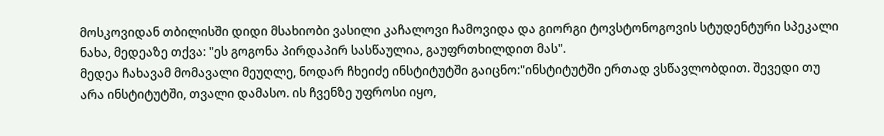მოსკოვიდან თბილისში დიდი მსახიობი ვასილი კაჩალოვი ჩამოვიდა და გიორგი ტოვსტონოგოვის სტუდენტური სპეკალი ნახა, მედეაზე თქვა: "ეს გოგონა პირდაპირ სასწაულია, გაუფრთხილდით მას".
მედეა ჩახავამ მომავალი მეუღლე, ნოდარ ჩხეიძე ინსტიტუტში გაიცნო:"ინსტიტუტში ერთად ვსწავლობდით. შევედი თუ არა ინსტიტუტში, თვალი დამასო. ის ჩვენზე უფროსი იყო,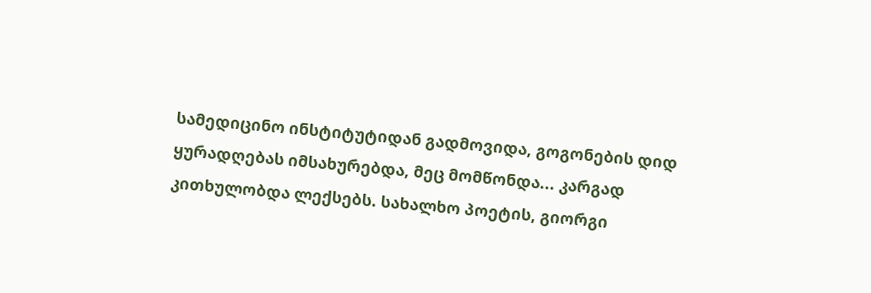სამედიცინო ინსტიტუტიდან გადმოვიდა, გოგონების დიდ ყურადღებას იმსახურებდა, მეც მომწონდა... კარგად კითხულობდა ლექსებს. სახალხო პოეტის, გიორგი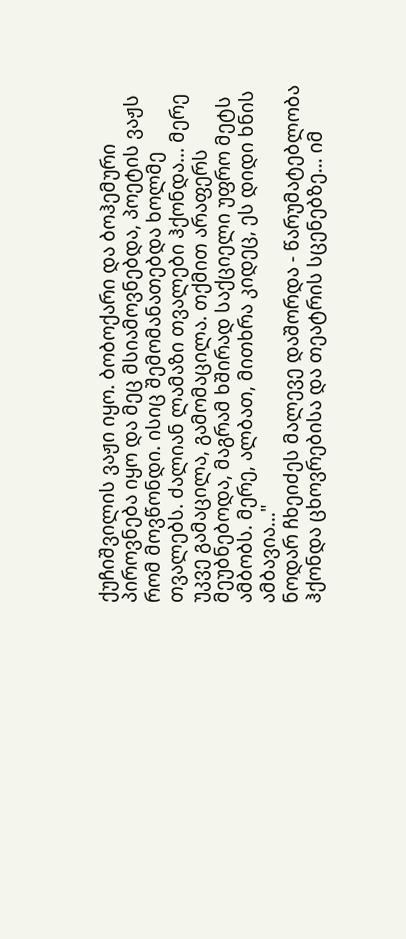ქუჩიშვილის ვაჟი იყო. ბობოქარი და ბოჰემური პიროვნება იყო და მეც მსიამოვნებდა, პოეტის ვაჟს რომ მოვწონდი. ისიც შემომანათებდა ხოლმე თვალებს. ძალიან ლამაზი თვალები ჰქონდა... მერე უკვე გამაცილა, გამომაცილა. თქმით არაფერს მეუბნებოდა, მაგრამ ხშირად საქციელი უფრო მეტს ამბობს. მერე, ალბათ, მითხრა კიდეც, ეს დიდი ხნის ამბავია..."
ნოდარ ჩხეიძეს მალევე დაშორდა - წარუმატებლობა ჰქონდა ცხოვრებისა და თეატრის სცენებზე... იმ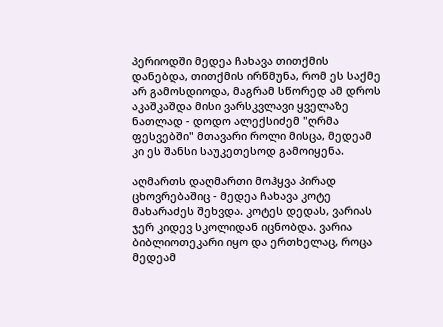პერიოდში მედეა ჩახავა თითქმის დანებდა, თითქმის ირწმუნა, რომ ეს საქმე არ გამოსდიოდა, მაგრამ სწორედ ამ დროს აკაშკაშდა მისი ვარსკვლავი ყველაზე ნათლად - დოდო ალექსიძემ "ღრმა ფესვებში" მთავარი როლი მისცა, მედეამ კი ეს შანსი საუკეთესოდ გამოიყენა.

აღმართს დაღმართი მოჰყვა პირად ცხოვრებაშიც - მედეა ჩახავა კოტე მახარაძეს შეხვდა. კოტეს დედას, ვარიას ჯერ კიდევ სკოლიდან იცნობდა. ვარია ბიბლიოთეკარი იყო და ერთხელაც, როცა მედეამ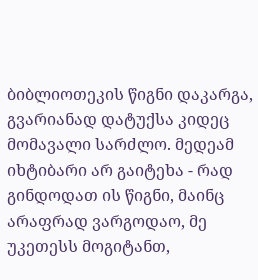ბიბლიოთეკის წიგნი დაკარგა, გვარიანად დატუქსა კიდეც მომავალი სარძლო. მედეამ იხტიბარი არ გაიტეხა - რად გინდოდათ ის წიგნი, მაინც არაფრად ვარგოდაო, მე უკეთესს მოგიტანთ,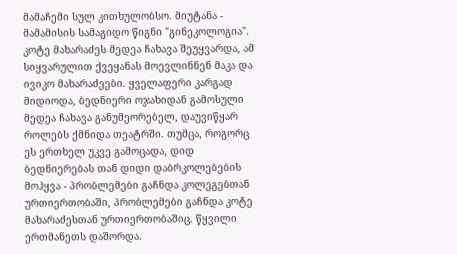მამაჩემი სულ კითხულობსო. მიუტანა - მამამისის სამაგიდო წიგნი "გინეკოლოგია".
კოტე მახარაძეს მედეა ჩახავა შეუყვარდა, ამ სიყვარულით ქვეყანას მოევლინნენ მაკა და ივიკო მახარაძეები. ყველაფერი კარგად მიდიოდა, ბედნიერი ოჯახიდან გამოსული მედეა ჩახავა განუმეორებელ, დაუვიწყარ როლებს ქმნიდა თეატრში. თუმცა, როგორც ეს ერთხელ უკვე გამოცადა, დიდ ბედნიერებას თან დიდი დაბრკოლებების მოჰყვა - პრობლემები გაჩნდა კოლეგებთან ურთიერთობაში, პრობლემები გაჩნდა კოტე მახარაძესთან ურთიერთობაშიც. წყვილი ერთმანეთს დაშორდა.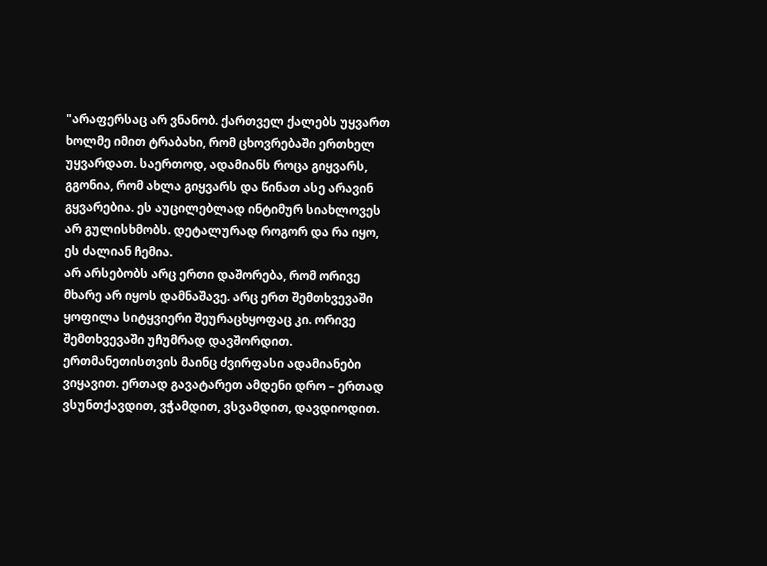"არაფერსაც არ ვნანობ. ქართველ ქალებს უყვართ ხოლმე იმით ტრაბახი, რომ ცხოვრებაში ერთხელ უყვარდათ. საერთოდ, ადამიანს როცა გიყვარს, გგონია, რომ ახლა გიყვარს და წინათ ასე არავინ გყვარებია. ეს აუცილებლად ინტიმურ სიახლოვეს არ გულისხმობს. დეტალურად როგორ და რა იყო, ეს ძალიან ჩემია.
არ არსებობს არც ერთი დაშორება, რომ ორივე მხარე არ იყოს დამნაშავე. არც ერთ შემთხვევაში ყოფილა სიტყვიერი შეურაცხყოფაც კი. ორივე შემთხვევაში უჩუმრად დავშორდით. ერთმანეთისთვის მაინც ძვირფასი ადამიანები ვიყავით. ერთად გავატარეთ ამდენი დრო – ერთად ვსუნთქავდით, ვჭამდით, ვსვამდით, დავდიოდით.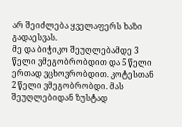არ შეიძლება ყველაფერს ხაზი გადაესვას.
მე და ბიჭიკო შეუღლებამდე 3 წელი ვმეგობრობდით და 5 წელი ერთად ვცხოვრობდით. კოტესთან 2 წელი ვმეგობრობდი. მას შეუღლებიდან ზუსტად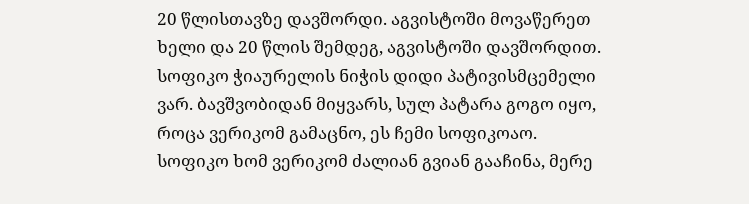20 წლისთავზე დავშორდი. აგვისტოში მოვაწერეთ ხელი და 20 წლის შემდეგ, აგვისტოში დავშორდით.
სოფიკო ჭიაურელის ნიჭის დიდი პატივისმცემელი ვარ. ბავშვობიდან მიყვარს, სულ პატარა გოგო იყო, როცა ვერიკომ გამაცნო, ეს ჩემი სოფიკოაო. სოფიკო ხომ ვერიკომ ძალიან გვიან გააჩინა, მერე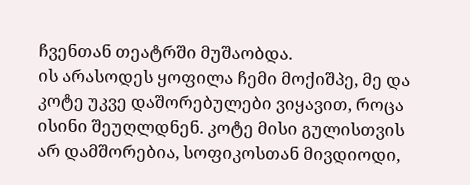ჩვენთან თეატრში მუშაობდა.
ის არასოდეს ყოფილა ჩემი მოქიშპე, მე და კოტე უკვე დაშორებულები ვიყავით, როცა ისინი შეუღლდნენ. კოტე მისი გულისთვის არ დამშორებია, სოფიკოსთან მივდიოდი,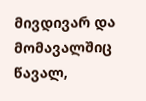მივდივარ და მომავალშიც წავალ,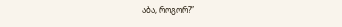აბა, როგორ?”